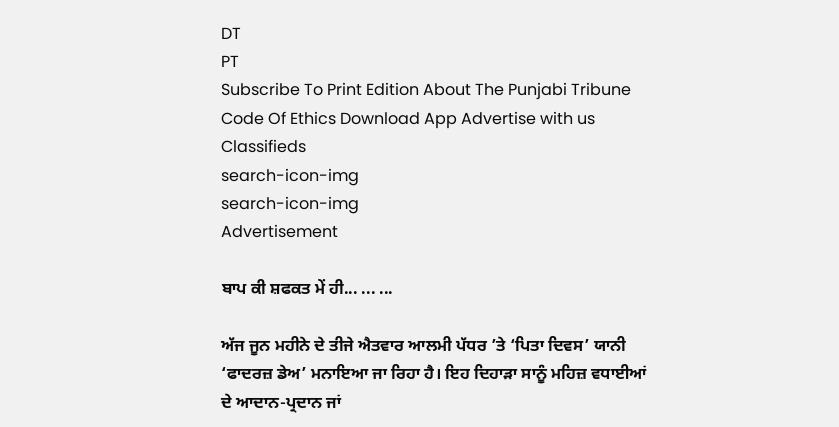DT
PT
Subscribe To Print Edition About The Punjabi Tribune Code Of Ethics Download App Advertise with us Classifieds
search-icon-img
search-icon-img
Advertisement

ਬਾਪ ਕੀ ਸ਼ਫਕਤ ਮੇਂ ਹੀ... ... ...

ਅੱਜ ਜੂਨ ਮਹੀਨੇ ਦੇ ਤੀਜੇ ਐਤਵਾਰ ਆਲਮੀ ਪੱਧਰ ’ਤੇ ‘ਪਿਤਾ ਦਿਵਸ’ ਯਾਨੀ ‘ਫਾਦਰਜ਼ ਡੇਅ’ ਮਨਾਇਆ ਜਾ ਰਿਹਾ ਹੈ। ਇਹ ਦਿਹਾੜਾ ਸਾਨੂੰ ਮਹਿਜ਼ ਵਧਾਈਆਂ ਦੇ ਆਦਾਨ-ਪ੍ਰਦਾਨ ਜਾਂ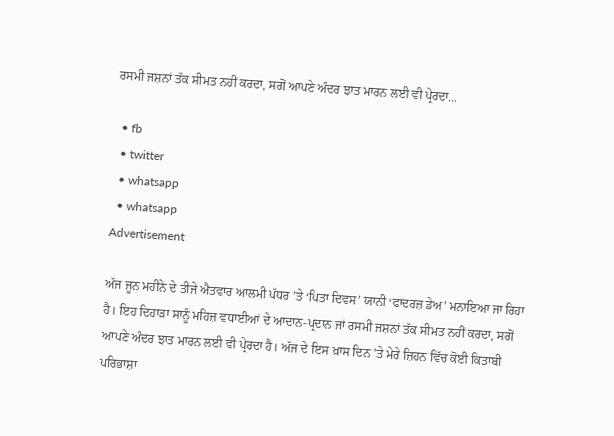ਰਸਮੀ ਜਸ਼ਨਾਂ ਤੱਕ ਸੀਮਤ ਨਹੀਂ ਕਰਦਾ, ਸਗੋਂ ਆਪਣੇ ਅੰਦਰ ਝਾਤ ਮਾਰਨ ਲਈ ਵੀ ਪ੍ਰੇਰਦਾ...

  • fb
  • twitter
  • whatsapp
  • whatsapp
Advertisement

ਅੱਜ ਜੂਨ ਮਹੀਨੇ ਦੇ ਤੀਜੇ ਐਤਵਾਰ ਆਲਮੀ ਪੱਧਰ ’ਤੇ ‘ਪਿਤਾ ਦਿਵਸ’ ਯਾਨੀ ‘ਫਾਦਰਜ਼ ਡੇਅ’ ਮਨਾਇਆ ਜਾ ਰਿਹਾ ਹੈ। ਇਹ ਦਿਹਾੜਾ ਸਾਨੂੰ ਮਹਿਜ਼ ਵਧਾਈਆਂ ਦੇ ਆਦਾਨ-ਪ੍ਰਦਾਨ ਜਾਂ ਰਸਮੀ ਜਸ਼ਨਾਂ ਤੱਕ ਸੀਮਤ ਨਹੀਂ ਕਰਦਾ, ਸਗੋਂ ਆਪਣੇ ਅੰਦਰ ਝਾਤ ਮਾਰਨ ਲਈ ਵੀ ਪ੍ਰੇਰਦਾ ਹੈ। ਅੱਜ ਦੇ ਇਸ ਖ਼ਾਸ ਦਿਨ ’ਤੇ ਮੇਰੇ ਜ਼ਿਹਨ ਵਿੱਚ ਕੋਈ ਕਿਤਾਬੀ ਪਰਿਭਾਸ਼ਾ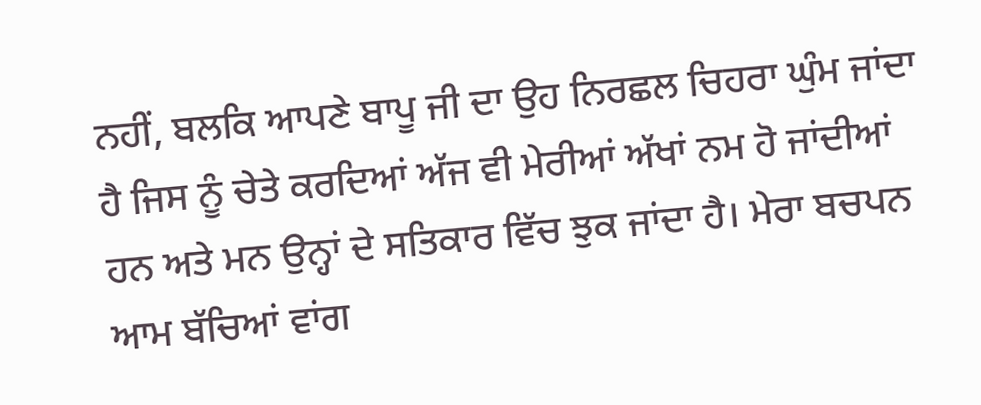ਨਹੀਂ, ਬਲਕਿ ਆਪਣੇ ਬਾਪੂ ਜੀ ਦਾ ਉਹ ਨਿਰਛਲ ਚਿਹਰਾ ਘੁੰਮ ਜਾਂਦਾ ਹੈ ਜਿਸ ਨੂੰ ਚੇਤੇ ਕਰਦਿਆਂ ਅੱਜ ਵੀ ਮੇਰੀਆਂ ਅੱਖਾਂ ਨਮ ਹੋ ਜਾਂਦੀਆਂ ਹਨ ਅਤੇ ਮਨ ਉਨ੍ਹਾਂ ਦੇ ਸਤਿਕਾਰ ਵਿੱਚ ਝੁਕ ਜਾਂਦਾ ਹੈ। ਮੇਰਾ ਬਚਪਨ ਆਮ ਬੱਚਿਆਂ ਵਾਂਗ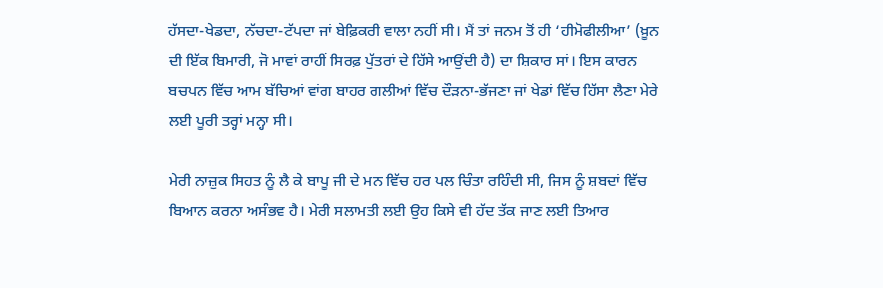ਹੱਸਦਾ-ਖੇਡਦਾ, ਨੱਚਦਾ-ਟੱਪਦਾ ਜਾਂ ਬੇਫ਼ਿਕਰੀ ਵਾਲਾ ਨਹੀਂ ਸੀ। ਮੈਂ ਤਾਂ ਜਨਮ ਤੋਂ ਹੀ ‘ਹੀਮੋਫੀਲੀਆ’ (ਖ਼ੂਨ ਦੀ ਇੱਕ ਬਿਮਾਰੀ, ਜੋ ਮਾਵਾਂ ਰਾਹੀਂ ਸਿਰਫ਼ ਪੁੱਤਰਾਂ ਦੇ ਹਿੱਸੇ ਆਉਂਦੀ ਹੈ) ਦਾ ਸ਼ਿਕਾਰ ਸਾਂ। ਇਸ ਕਾਰਨ ਬਚਪਨ ਵਿੱਚ ਆਮ ਬੱਚਿਆਂ ਵਾਂਗ ਬਾਹਰ ਗਲੀਆਂ ਵਿੱਚ ਦੌੜਨਾ-ਭੱਜਣਾ ਜਾਂ ਖੇਡਾਂ ਵਿੱਚ ਹਿੱਸਾ ਲੈਣਾ ਮੇਰੇ ਲਈ ਪੂਰੀ ਤਰ੍ਹਾਂ ਮਨ੍ਹਾ ਸੀ।

ਮੇਰੀ ਨਾਜ਼ੁਕ ਸਿਹਤ ਨੂੰ ਲੈ ਕੇ ਬਾਪੂ ਜੀ ਦੇ ਮਨ ਵਿੱਚ ਹਰ ਪਲ ਚਿੰਤਾ ਰਹਿੰਦੀ ਸੀ, ਜਿਸ ਨੂੰ ਸ਼ਬਦਾਂ ਵਿੱਚ ਬਿਆਨ ਕਰਨਾ ਅਸੰਭਵ ਹੈ। ਮੇਰੀ ਸਲਾਮਤੀ ਲਈ ਉਹ ਕਿਸੇ ਵੀ ਹੱਦ ਤੱਕ ਜਾਣ ਲਈ ਤਿਆਰ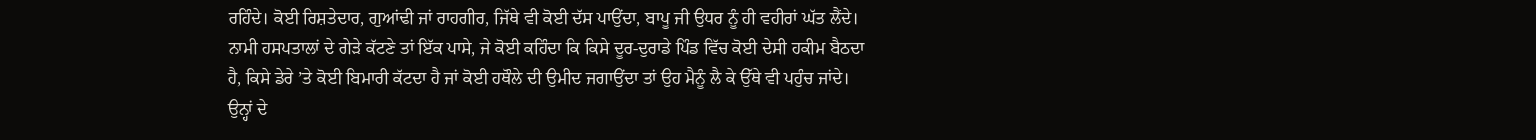ਰਹਿੰਦੇ। ਕੋਈ ਰਿਸ਼ਤੇਦਾਰ, ਗੁਆਂਢੀ ਜਾਂ ਰਾਹਗੀਰ, ਜਿੱਥੇ ਵੀ ਕੋਈ ਦੱਸ ਪਾਉਂਦਾ, ਬਾਪੂ ਜੀ ਉਧਰ ਨੂੰ ਹੀ ਵਹੀਰਾਂ ਘੱਤ ਲੈਂਦੇ। ਨਾਮੀ ਹਸਪਤਾਲਾਂ ਦੇ ਗੇੜੇ ਕੱਟਣੇ ਤਾਂ ਇੱਕ ਪਾਸੇ, ਜੇ ਕੋਈ ਕਹਿੰਦਾ ਕਿ ਕਿਸੇ ਦੂਰ-ਦੁਰਾਡੇ ਪਿੰਡ ਵਿੱਚ ਕੋਈ ਦੇਸੀ ਹਕੀਮ ਬੈਠਦਾ ਹੈ, ਕਿਸੇ ਡੇਰੇ ’ਤੇ ਕੋਈ ਬਿਮਾਰੀ ਕੱਟਦਾ ਹੈ ਜਾਂ ਕੋਈ ਹਥੌਲੇ ਦੀ ਉਮੀਦ ਜਗਾਉਂਦਾ ਤਾਂ ਉਹ ਮੈਨੂੰ ਲੈ ਕੇ ਉੱਥੇ ਵੀ ਪਹੁੰਚ ਜਾਂਦੇ। ਉਨ੍ਹਾਂ ਦੇ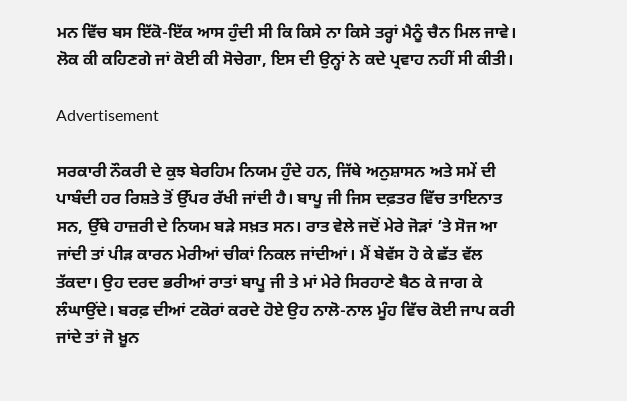ਮਨ ਵਿੱਚ ਬਸ ਇੱਕੋ-ਇੱਕ ਆਸ ਹੁੰਦੀ ਸੀ ਕਿ ਕਿਸੇ ਨਾ ਕਿਸੇ ਤਰ੍ਹਾਂ ਮੈਨੂੰ ਚੈਨ ਮਿਲ ਜਾਵੇ। ਲੋਕ ਕੀ ਕਹਿਣਗੇ ਜਾਂ ਕੋਈ ਕੀ ਸੋਚੇਗਾ, ਇਸ ਦੀ ਉਨ੍ਹਾਂ ਨੇ ਕਦੇ ਪ੍ਰਵਾਹ ਨਹੀਂ ਸੀ ਕੀਤੀ।

Advertisement

ਸਰਕਾਰੀ ਨੌਕਰੀ ਦੇ ਕੁਝ ਬੇਰਹਿਮ ਨਿਯਮ ਹੁੰਦੇ ਹਨ, ਜਿੱਥੇ ਅਨੁਸ਼ਾਸਨ ਅਤੇ ਸਮੇਂ ਦੀ ਪਾਬੰਦੀ ਹਰ ਰਿਸ਼ਤੇ ਤੋਂ ਉੱਪਰ ਰੱਖੀ ਜਾਂਦੀ ਹੈ। ਬਾਪੂ ਜੀ ਜਿਸ ਦਫ਼ਤਰ ਵਿੱਚ ਤਾਇਨਾਤ ਸਨ, ਉੱਥੇ ਹਾਜ਼ਰੀ ਦੇ ਨਿਯਮ ਬੜੇ ਸਖ਼ਤ ਸਨ। ਰਾਤ ਵੇਲੇ ਜਦੋਂ ਮੇਰੇ ਜੋੜਾਂ ’ਤੇ ਸੋਜ ਆ ਜਾਂਦੀ ਤਾਂ ਪੀੜ ਕਾਰਨ ਮੇਰੀਆਂ ਚੀਕਾਂ ਨਿਕਲ ਜਾਂਦੀਆਂ। ਮੈਂ ਬੇਵੱਸ ਹੋ ਕੇ ਛੱਤ ਵੱਲ ਤੱਕਦਾ। ਉਹ ਦਰਦ ਭਰੀਆਂ ਰਾਤਾਂ ਬਾਪੂ ਜੀ ਤੇ ਮਾਂ ਮੇਰੇ ਸਿਰਹਾਣੇ ਬੈਠ ਕੇ ਜਾਗ ਕੇ ਲੰਘਾਉਂਦੇ। ਬਰਫ਼ ਦੀਆਂ ਟਕੋਰਾਂ ਕਰਦੇ ਹੋਏ ਉਹ ਨਾਲੋ-ਨਾਲ ਮੂੰਹ ਵਿੱਚ ਕੋਈ ਜਾਪ ਕਰੀ ਜਾਂਦੇ ਤਾਂ ਜੋ ਖ਼ੂਨ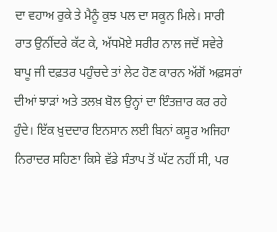ਦਾ ਵਹਾਅ ਰੁਕੇ ਤੇ ਮੈਨੂੰ ਕੁਝ ਪਲ ਦਾ ਸਕੂਨ ਮਿਲੇ। ਸਾਰੀ ਰਾਤ ਉਨੀਂਦਰੇ ਕੱਟ ਕੇ, ਅੱਧਮੋਏ ਸਰੀਰ ਨਾਲ ਜਦੋਂ ਸਵੇਰੇ ਬਾਪੂ ਜੀ ਦਫ਼ਤਰ ਪਹੁੰਚਦੇ ਤਾਂ ਲੇਟ ਹੋਣ ਕਾਰਨ ਅੱਗੋਂ ਅਫ਼ਸਰਾਂ ਦੀਆਂ ਝਾੜਾਂ ਅਤੇ ਤਲਖ਼ ਬੋਲ ਉਨ੍ਹਾਂ ਦਾ ਇੰਤਜ਼ਾਰ ਕਰ ਰਹੇ ਹੁੰਦੇ। ਇੱਕ ਖ਼ੁਦਦਾਰ ਇਨਸਾਨ ਲਈ ਬਿਨਾਂ ਕਸੂਰ ਅਜਿਹਾ ਨਿਰਾਦਰ ਸਹਿਣਾ ਕਿਸੇ ਵੱਡੇ ਸੰਤਾਪ ਤੋਂ ਘੱਟ ਨਹੀਂ ਸੀ, ਪਰ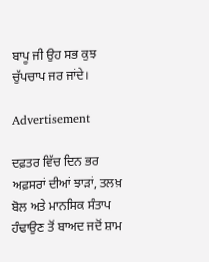ਬਾਪੂ ਜੀ ਉਹ ਸਭ ਕੁਝ ਚੁੱਪਚਾਪ ਜਰ ਜਾਂਦੇ।

Advertisement

ਦਫ਼ਤਰ ਵਿੱਚ ਦਿਨ ਭਰ ਅਫ਼ਸਰਾਂ ਦੀਆਂ ਝਾੜਾਂ, ਤਲਖ਼ ਬੋਲ ਅਤੇ ਮਾਨਸਿਕ ਸੰਤਾਪ ਹੰਢਾਉਣ ਤੋਂ ਬਾਅਦ ਜਦੋਂ ਸ਼ਾਮ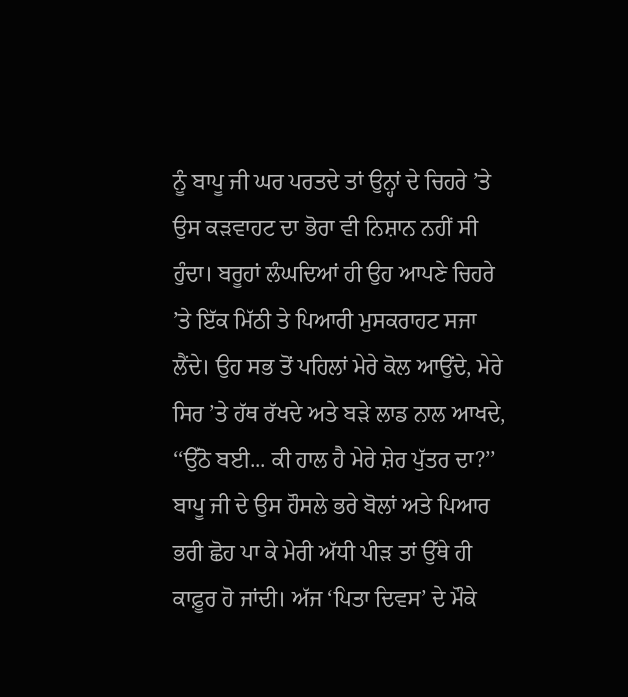ਨੂੰ ਬਾਪੂ ਜੀ ਘਰ ਪਰਤਦੇ ਤਾਂ ਉਨ੍ਹਾਂ ਦੇ ਚਿਹਰੇ ’ਤੇ ਉਸ ਕੜਵਾਹਟ ਦਾ ਭੋਰਾ ਵੀ ਨਿਸ਼ਾਨ ਨਹੀਂ ਸੀ ਹੁੰਦਾ। ਬਰੂਹਾਂ ਲੰਘਦਿਆਂ ਹੀ ਉਹ ਆਪਣੇ ਚਿਹਰੇ ’ਤੇ ਇੱਕ ਮਿੱਠੀ ਤੇ ਪਿਆਰੀ ਮੁਸਕਰਾਹਟ ਸਜਾ ਲੈਂਦੇ। ਉਹ ਸਭ ਤੋਂ ਪਹਿਲਾਂ ਮੇਰੇ ਕੋਲ ਆਉਂਦੇ, ਮੇਰੇ ਸਿਰ ’ਤੇ ਹੱਥ ਰੱਖਦੇ ਅਤੇ ਬੜੇ ਲਾਡ ਨਾਲ ਆਖਦੇ, ‘‘ਉੱਠੋ ਬਈ... ਕੀ ਹਾਲ ਹੈ ਮੇਰੇ ਸ਼ੇਰ ਪੁੱਤਰ ਦਾ?’’ ਬਾਪੂ ਜੀ ਦੇ ਉਸ ਹੌਸਲੇ ਭਰੇ ਬੋਲਾਂ ਅਤੇ ਪਿਆਰ ਭਰੀ ਛੋਹ ਪਾ ਕੇ ਮੇਰੀ ਅੱਧੀ ਪੀੜ ਤਾਂ ਉੱਥੇ ਹੀ ਕਾਫ਼ੂਰ ਹੋ ਜਾਂਦੀ। ਅੱਜ ‘ਪਿਤਾ ਦਿਵਸ’ ਦੇ ਮੌਕੇ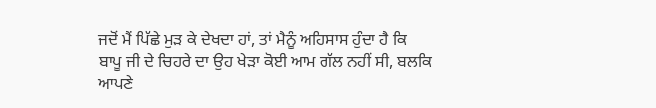ਜਦੋਂ ਮੈਂ ਪਿੱਛੇ ਮੁੜ ਕੇ ਦੇਖਦਾ ਹਾਂ, ਤਾਂ ਮੈਨੂੰ ਅਹਿਸਾਸ ਹੁੰਦਾ ਹੈ ਕਿ ਬਾਪੂ ਜੀ ਦੇ ਚਿਹਰੇ ਦਾ ਉਹ ਖੇੜਾ ਕੋਈ ਆਮ ਗੱਲ ਨਹੀਂ ਸੀ, ਬਲਕਿ ਆਪਣੇ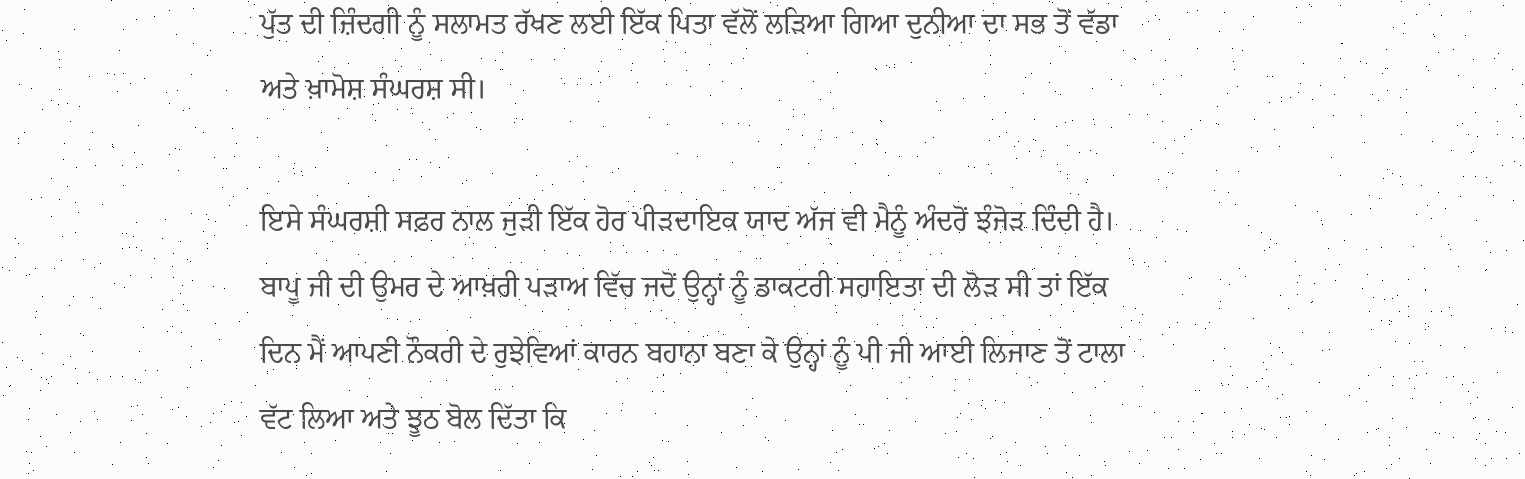ਪੁੱਤ ਦੀ ਜ਼ਿੰਦਗੀ ਨੂੰ ਸਲਾਮਤ ਰੱਖਣ ਲਈ ਇੱਕ ਪਿਤਾ ਵੱਲੋਂ ਲੜਿਆ ਗਿਆ ਦੁਨੀਆ ਦਾ ਸਭ ਤੋਂ ਵੱਡਾ ਅਤੇ ਖ਼ਾਮੋਸ਼ ਸੰਘਰਸ਼ ਸੀ।

ਇਸੇ ਸੰਘਰਸ਼ੀ ਸਫ਼ਰ ਨਾਲ ਜੁੜੀ ਇੱਕ ਹੋਰ ਪੀੜਦਾਇਕ ਯਾਦ ਅੱਜ ਵੀ ਮੈਨੂੰ ਅੰਦਰੋਂ ਝੰਜੋੜ ਦਿੰਦੀ ਹੈ। ਬਾਪੂ ਜੀ ਦੀ ਉਮਰ ਦੇ ਆਖ਼ਰੀ ਪੜਾਅ ਵਿੱਚ ਜਦੋਂ ਉਨ੍ਹਾਂ ਨੂੰ ਡਾਕਟਰੀ ਸਹਾਇਤਾ ਦੀ ਲੋੜ ਸੀ ਤਾਂ ਇੱਕ ਦਿਨ ਮੈਂ ਆਪਣੀ ਨੌਕਰੀ ਦੇ ਰੁਝੇਵਿਆਂ ਕਾਰਨ ਬਹਾਨਾ ਬਣਾ ਕੇ ਉਨ੍ਹਾਂ ਨੂੰ ਪੀ ਜੀ ਆਈ ਲਿਜਾਣ ਤੋਂ ਟਾਲਾ ਵੱਟ ਲਿਆ ਅਤੇ ਝੂਠ ਬੋਲ ਦਿੱਤਾ ਕਿ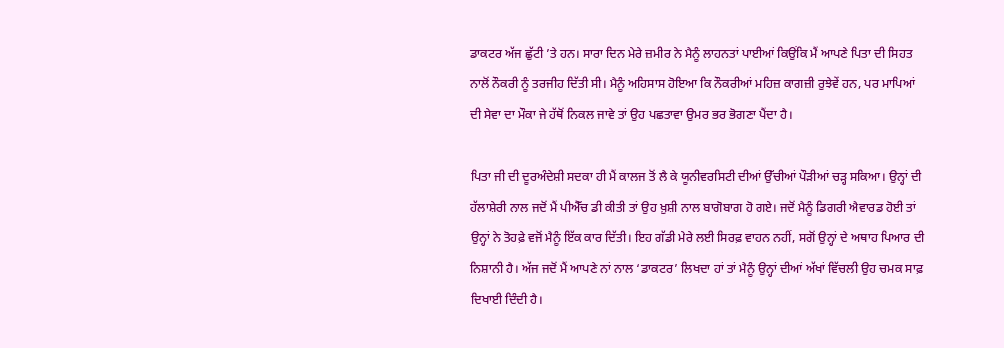ਡਾਕਟਰ ਅੱਜ ਛੁੱਟੀ ’ਤੇ ਹਨ। ਸਾਰਾ ਦਿਨ ਮੇਰੇ ਜ਼ਮੀਰ ਨੇ ਮੈਨੂੰ ਲਾਹਨਤਾਂ ਪਾਈਆਂ ਕਿਉਂਕਿ ਮੈਂ ਆਪਣੇ ਪਿਤਾ ਦੀ ਸਿਹਤ ਨਾਲੋਂ ਨੌਕਰੀ ਨੂੰ ਤਰਜੀਹ ਦਿੱਤੀ ਸੀ। ਮੈਨੂੰ ਅਹਿਸਾਸ ਹੋਇਆ ਕਿ ਨੌਕਰੀਆਂ ਮਹਿਜ਼ ਕਾਗਜ਼ੀ ਰੁਝੇਵੇਂ ਹਨ, ਪਰ ਮਾਪਿਆਂ ਦੀ ਸੇਵਾ ਦਾ ਮੌਕਾ ਜੇ ਹੱਥੋਂ ਨਿਕਲ ਜਾਵੇ ਤਾਂ ਉਹ ਪਛਤਾਵਾ ਉਮਰ ਭਰ ਭੋਗਣਾ ਪੈਂਦਾ ਹੈ।

ਪਿਤਾ ਜੀ ਦੀ ਦੂਰਅੰਦੇਸ਼ੀ ਸਦਕਾ ਹੀ ਮੈਂ ਕਾਲਜ ਤੋਂ ਲੈ ਕੇ ਯੂਨੀਵਰਸਿਟੀ ਦੀਆਂ ਉੱਚੀਆਂ ਪੌੜੀਆਂ ਚੜ੍ਹ ਸਕਿਆ। ਉਨ੍ਹਾਂ ਦੀ ਹੱਲਾਸ਼ੇਰੀ ਨਾਲ ਜਦੋਂ ਮੈਂ ਪੀਐੱਚ ਡੀ ਕੀਤੀ ਤਾਂ ਉਹ ਖ਼ੁਸ਼ੀ ਨਾਲ ਬਾਗੋਬਾਗ ਹੋ ਗਏ। ਜਦੋਂ ਮੈਨੂੰ ਡਿਗਰੀ ਐਵਾਰਡ ਹੋਈ ਤਾਂ ਉਨ੍ਹਾਂ ਨੇ ਤੋਹਫ਼ੇ ਵਜੋਂ ਮੈਨੂੰ ਇੱਕ ਕਾਰ ਦਿੱਤੀ। ਇਹ ਗੱਡੀ ਮੇਰੇ ਲਈ ਸਿਰਫ਼ ਵਾਹਨ ਨਹੀਂ, ਸਗੋਂ ਉਨ੍ਹਾਂ ਦੇ ਅਥਾਹ ਪਿਆਰ ਦੀ ਨਿਸ਼ਾਨੀ ਹੈ। ਅੱਜ ਜਦੋਂ ਮੈਂ ਆਪਣੇ ਨਾਂ ਨਾਲ ‘ਡਾਕਟਰ’ ਲਿਖਦਾ ਹਾਂ ਤਾਂ ਮੈਨੂੰ ਉਨ੍ਹਾਂ ਦੀਆਂ ਅੱਖਾਂ ਵਿੱਚਲੀ ਉਹ ਚਮਕ ਸਾਫ਼ ਦਿਖਾਈ ਦਿੰਦੀ ਹੈ।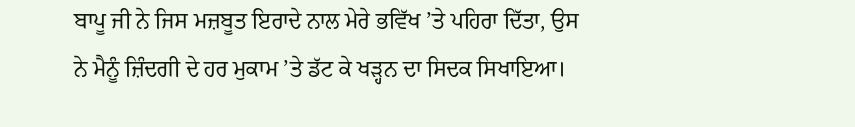ਬਾਪੂ ਜੀ ਨੇ ਜਿਸ ਮਜ਼ਬੂਤ ਇਰਾਦੇ ਨਾਲ ਮੇਰੇ ਭਵਿੱਖ ’ਤੇ ਪਹਿਰਾ ਦਿੱਤਾ, ਉਸ ਨੇ ਮੈਨੂੰ ਜ਼ਿੰਦਗੀ ਦੇ ਹਰ ਮੁਕਾਮ ’ਤੇ ਡੱਟ ਕੇ ਖੜ੍ਹਨ ਦਾ ਸਿਦਕ ਸਿਖਾਇਆ।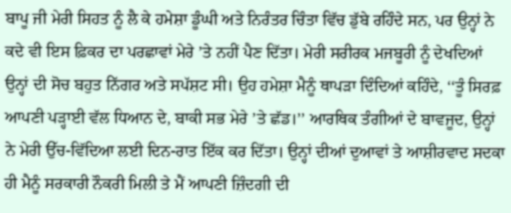ਬਾਪੂ ਜੀ ਮੇਰੀ ਸਿਹਤ ਨੂੰ ਲੈ ਕੇ ਹਮੇਸ਼ਾ ਡੂੰਘੀ ਅਤੇ ਨਿਰੰਤਰ ਚਿੰਤਾ ਵਿੱਚ ਡੁੱਬੇ ਰਹਿੰਦੇ ਸਨ, ਪਰ ਉਨ੍ਹਾਂ ਨੇ ਕਦੇ ਵੀ ਇਸ ਫ਼ਿਕਰ ਦਾ ਪਰਛਾਵਾਂ ਮੇਰੇ ’ਤੇ ਨਹੀਂ ਪੈਣ ਦਿੱਤਾ। ਮੇਰੀ ਸਰੀਰਕ ਮਜਬੂਰੀ ਨੂੰ ਦੇਖਦਿਆਂ ਉਨ੍ਹਾਂ ਦੀ ਸੋਚ ਬਹੁਤ ਨਿੱਗਰ ਅਤੇ ਸਪੱਸ਼ਟ ਸੀ। ਉਹ ਹਮੇਸ਼ਾ ਮੈਨੂੰ ਥਾਪੜਾ ਦਿੰਦਿਆਂ ਕਹਿੰਦੇ, ‘‘ਤੂੰ ਸਿਰਫ਼ ਆਪਣੀ ਪੜ੍ਹਾਈ ਵੱਲ ਧਿਆਨ ਦੇ, ਬਾਕੀ ਸਭ ਮੇਰੇ ’ਤੇ ਛੱਡ।’’ ਆਰਥਿਕ ਤੰਗੀਆਂ ਦੇ ਬਾਵਜੂਦ, ਉਨ੍ਹਾਂ ਨੇ ਮੇਰੀ ਉੱਚ-ਵਿੱਦਿਆ ਲਈ ਦਿਨ-ਰਾਤ ਇੱਕ ਕਰ ਦਿੱਤਾ। ਉਨ੍ਹਾਂ ਦੀਆਂ ਦੁਆਵਾਂ ਤੇ ਆਸ਼ੀਰਵਾਦ ਸਦਕਾ ਹੀ ਮੈਨੂੰ ਸਰਕਾਰੀ ਨੌਕਰੀ ਮਿਲੀ ਤੇ ਮੈਂ ਆਪਣੀ ਜ਼ਿੰਦਗੀ ਦੀ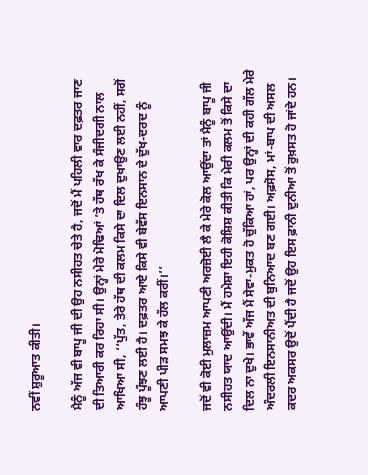ਨਵੀਂ ਸ਼ੁਰੂਆਤ ਕੀਤੀ।

ਮੈਨੂੰ ਅੱਜ ਵੀ ਬਾਪੂ ਜੀ ਦੀ ਉਹ ਨਸੀਹਤ ਚੇਤੇ ਹੈ, ਜਦੋਂ ਮੈਂ ਪਹਿਲੀ ਵਾਰ ਦਫ਼ਤਰ ਜਾਣ ਦੀ ਤਿਆਰੀ ਕਰ ਰਿਹਾ ਸੀ। ਉਨ੍ਹਾਂ ਮੇਰੇ ਮੋਢਿਆਂ ’ਤੇ ਹੱਥ ਰੱਖ ਕੇ ਸੰਜੀਦਗੀ ਨਾਲ ਆਖਿਆ ਸੀ, ‘‘ਪੁੱਤ, ਤੇਰੇ ਹੱਥ ਦੀ ਕਲਮ ਕਿਸੇ ਦਾ ਦਿਲ ਦੁਖਾਉਣ ਲਈ ਨਹੀਂ, ਸਗੋਂ ਹੰਝੂ ਪੂੰਝਣ ਲਈ ਹੈ। ਦਫ਼ਤਰ ਆਏ ਕਿਸੇ ਵੀ ਬੇਵੱਸ ਇਨਸਾਨ ਦੇ ਦੁੱਖ-ਦਰਦ ਨੂੰ ਆਪਣੀ ਪੀੜ ਸਮਝ ਕੇ ਹੱਲ ਕਰੀਂ।’’

ਜਦੋਂ ਵੀ ਕੋਈ ਮੁਲਾਜ਼ਮ ਆਪਣੀ ਅਰਜ਼ੋਈ ਲੈ ਕੇ ਮੇਰੇ ਕੋਲ ਆਉਂਦਾ ਤਾਂ ਮੈਨੂੰ ਬਾਪੂ ਜੀ ਨਸੀਹਤ ਯਾਦ ਆਉਂਦੀ। ਮੈਂ ਹਮੇਸ਼ਾ ਇਹੀ ਕੋਸ਼ਿਸ਼ ਕੀਤੀ ਕਿ ਮੇਰੀ ਕਲਮ ਤੋਂ ਕਿਸੇ ਦਾ ਦਿਲ ਨਾ ਦੁਖੇ। ਭਾਵੇਂ ਅੱਜ ਮੈਂ ਸੇਵਾ-ਮੁਕਤ ਹੋ ਚੁੱਕਿਆ ਹਾਂ, ਪਰ ਉਨ੍ਹਾਂ ਦੀ ਕਹੀ ਗੱਲ ਮੇਰੇ ਅੰਦਰਲੀ ਇਨਸਾਨੀਅਤ ਦੀ ਬੁਨਿਆਦ ਬਣ ਗਈ। ਅਫ਼ਸੋਸ, ਮਾਂ-ਬਾਪ ਦੀ ਅਸਲ ਕਦਰ ਅਕਸਰ ਉਦੋਂ ਪੈਂਦੀ ਹੈ ਜਦੋਂ ਉਹ ਇਸ ਫ਼ਾਨੀ ਦੁਨੀਆ ਤੋਂ ਰੁਖ਼ਸਤ ਹੋ ਜਾਂਦੇ ਹਨ।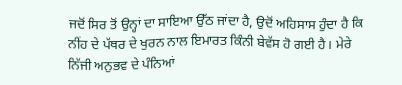ਜਦੋਂ ਸਿਰ ਤੋਂ ਉਨ੍ਹਾਂ ਦਾ ਸਾਇਆ ਉੱਠ ਜਾਂਦਾ ਹੈ, ਉਦੋਂ ਅਹਿਸਾਸ ਹੁੰਦਾ ਹੈ ਕਿ ਨੀਂਹ ਦੇ ਪੱਥਰ ਦੇ ਖੁਰਨ ਨਾਲ ਇਮਾਰਤ ਕਿੰਨੀ ਬੇਵੱਸ ਹੋ ਗਈ ਹੈ। ਮੇਰੇ ਨਿੱਜੀ ਅਨੁਭਵ ਦੇ ਪੰਨਿਆਂ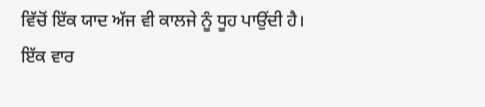ਵਿੱਚੋਂ ਇੱਕ ਯਾਦ ਅੱਜ ਵੀ ਕਾਲਜੇ ਨੂੰ ਧੂਹ ਪਾਉਂਦੀ ਹੈ। ਇੱਕ ਵਾਰ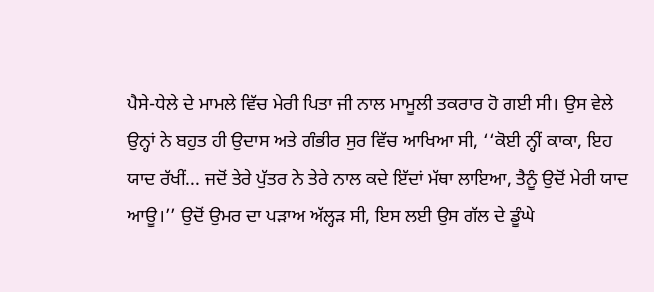ਪੈਸੇ-ਧੇਲੇ ਦੇ ਮਾਮਲੇ ਵਿੱਚ ਮੇਰੀ ਪਿਤਾ ਜੀ ਨਾਲ ਮਾਮੂਲੀ ਤਕਰਾਰ ਹੋ ਗਈ ਸੀ। ਉਸ ਵੇਲੇ ਉਨ੍ਹਾਂ ਨੇ ਬਹੁਤ ਹੀ ਉਦਾਸ ਅਤੇ ਗੰਭੀਰ ਸੁਰ ਵਿੱਚ ਆਖਿਆ ਸੀ, ‘‘ਕੋਈ ਨ੍ਹੀਂ ਕਾਕਾ, ਇਹ ਯਾਦ ਰੱਖੀਂ... ਜਦੋਂ ਤੇਰੇ ਪੁੱਤਰ ਨੇ ਤੇਰੇ ਨਾਲ ਕਦੇ ਇੱਦਾਂ ਮੱਥਾ ਲਾਇਆ, ਤੈਨੂੰ ਉਦੋਂ ਮੇਰੀ ਯਾਦ ਆਊ।’’ ਉਦੋਂ ਉਮਰ ਦਾ ਪੜਾਅ ਅੱਲ੍ਹੜ ਸੀ, ਇਸ ਲਈ ਉਸ ਗੱਲ ਦੇ ਡੂੰਘੇ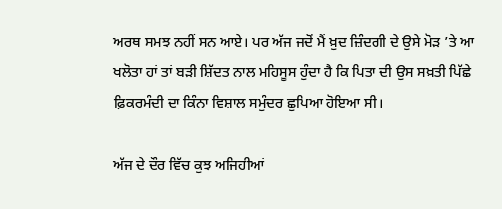ਅਰਥ ਸਮਝ ਨਹੀਂ ਸਨ ਆਏ। ਪਰ ਅੱਜ ਜਦੋਂ ਮੈਂ ਖ਼ੁਦ ਜ਼ਿੰਦਗੀ ਦੇ ਉਸੇ ਮੋੜ ’ਤੇ ਆ ਖਲੋਤਾ ਹਾਂ ਤਾਂ ਬੜੀ ਸ਼ਿੱਦਤ ਨਾਲ ਮਹਿਸੂਸ ਹੁੰਦਾ ਹੈ ਕਿ ਪਿਤਾ ਦੀ ਉਸ ਸਖ਼ਤੀ ਪਿੱਛੇ ਫ਼ਿਕਰਮੰਦੀ ਦਾ ਕਿੰਨਾ ਵਿਸ਼ਾਲ ਸਮੁੰਦਰ ਛੁਪਿਆ ਹੋਇਆ ਸੀ।

ਅੱਜ ਦੇ ਦੌਰ ਵਿੱਚ ਕੁਝ ਅਜਿਹੀਆਂ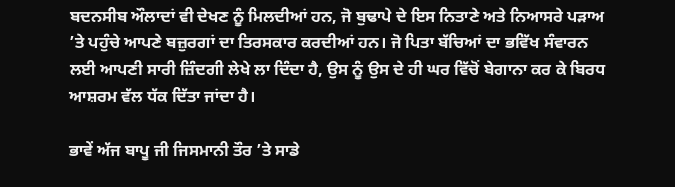ਬਦਨਸੀਬ ਔਲਾਦਾਂ ਵੀ ਦੇਖਣ ਨੂੰ ਮਿਲਦੀਆਂ ਹਨ, ਜੋ ਬੁਢਾਪੇ ਦੇ ਇਸ ਨਿਤਾਣੇ ਅਤੇ ਨਿਆਸਰੇ ਪੜਾਅ ’ਤੇ ਪਹੁੰਚੇ ਆਪਣੇ ਬਜ਼ੁਰਗਾਂ ਦਾ ਤਿਰਸਕਾਰ ਕਰਦੀਆਂ ਹਨ। ਜੋ ਪਿਤਾ ਬੱਚਿਆਂ ਦਾ ਭਵਿੱਖ ਸੰਵਾਰਨ ਲਈ ਆਪਣੀ ਸਾਰੀ ਜ਼ਿੰਦਗੀ ਲੇਖੇ ਲਾ ਦਿੰਦਾ ਹੈ, ਉਸ ਨੂੰ ਉਸ ਦੇ ਹੀ ਘਰ ਵਿੱਚੋਂ ਬੇਗਾਨਾ ਕਰ ਕੇ ਬਿਰਧ ਆਸ਼ਰਮ ਵੱਲ ਧੱਕ ਦਿੱਤਾ ਜਾਂਦਾ ਹੈ।

ਭਾਵੇਂ ਅੱਜ ਬਾਪੂ ਜੀ ਜਿਸਮਾਨੀ ਤੌਰ ’ਤੇ ਸਾਡੇ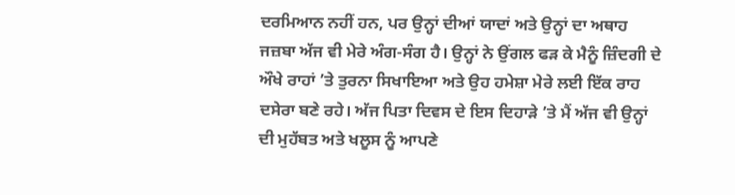ਦਰਮਿਆਨ ਨਹੀਂ ਹਨ, ਪਰ ਉਨ੍ਹਾਂ ਦੀਆਂ ਯਾਦਾਂ ਅਤੇ ਉਨ੍ਹਾਂ ਦਾ ਅਥਾਹ ਜਜ਼ਬਾ ਅੱਜ ਵੀ ਮੇਰੇ ਅੰਗ-ਸੰਗ ਹੈ। ਉਨ੍ਹਾਂ ਨੇ ਉਂਗਲ ਫੜ ਕੇ ਮੈਨੂੰ ਜ਼ਿੰਦਗੀ ਦੇ ਔਖੇ ਰਾਹਾਂ ’ਤੇ ਤੁਰਨਾ ਸਿਖਾਇਆ ਅਤੇ ਉਹ ਹਮੇਸ਼ਾ ਮੇਰੇ ਲਈ ਇੱਕ ਰਾਹ ਦਸੇਰਾ ਬਣੇ ਰਹੇ। ਅੱਜ ਪਿਤਾ ਦਿਵਸ ਦੇ ਇਸ ਦਿਹਾੜੇ ’ਤੇ ਮੈਂ ਅੱਜ ਵੀ ਉਨ੍ਹਾਂ ਦੀ ਮੁਹੱਬਤ ਅਤੇ ਖਲੂਸ ਨੂੰ ਆਪਣੇ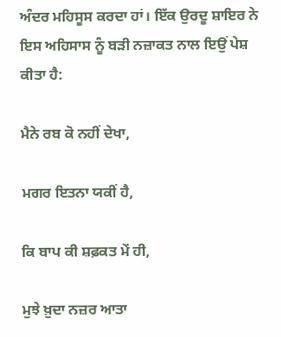ਅੰਦਰ ਮਹਿਸੂਸ ਕਰਦਾ ਹਾਂ। ਇੱਕ ਉਰਦੂ ਸ਼ਾਇਰ ਨੇ ਇਸ ਅਹਿਸਾਸ ਨੂੰ ਬੜੀ ਨਜ਼ਾਕਤ ਨਾਲ ਇਉਂ ਪੇਸ਼ ਕੀਤਾ ਹੈ:

ਮੈਨੇ ਰਬ ਕੋ ਨਹੀਂ ਦੇਖਾ,

ਮਗਰ ਇਤਨਾ ਯਕੀਂ ਹੈ,

ਕਿ ਬਾਪ ਕੀ ਸ਼ਫ਼ਕਤ ਮੇਂ ਹੀ,

ਮੁਝੇ ਖ਼ੁਦਾ ਨਜ਼ਰ ਆਤਾ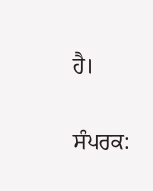ਹੈ।

ਸੰਪਰਕ: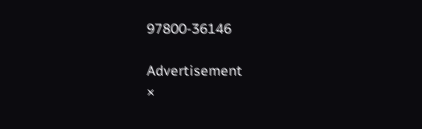97800-36146

Advertisement
×